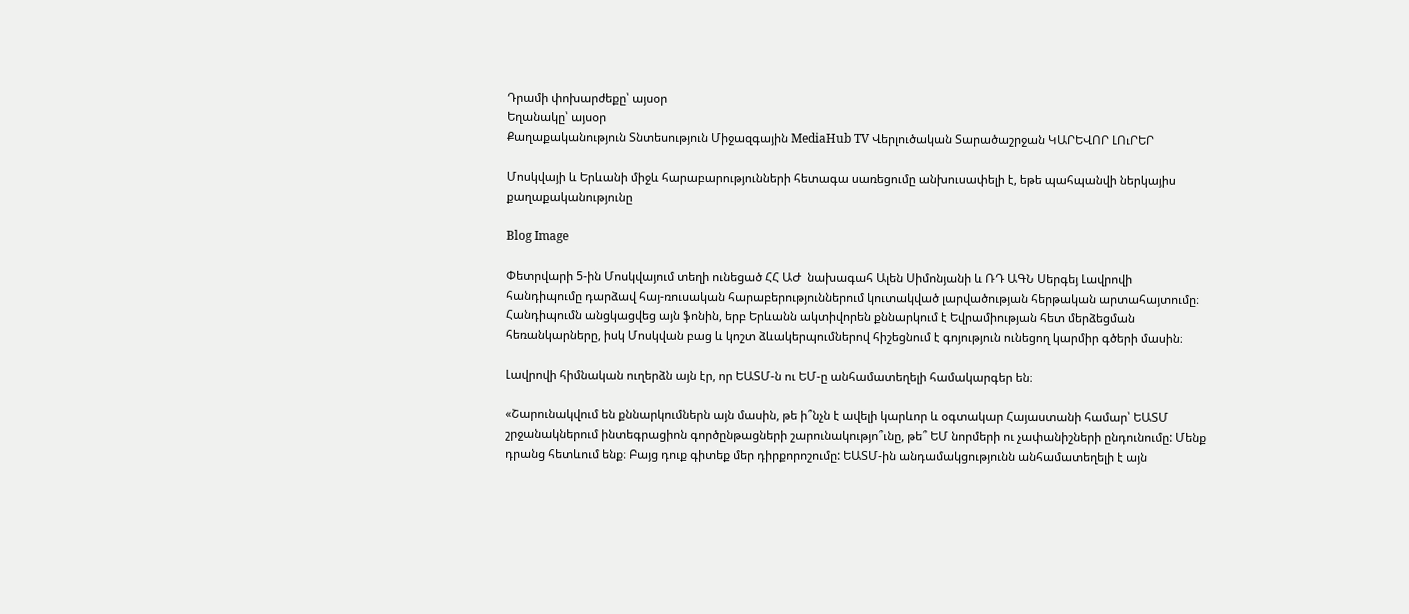Դրամի փոխարժեքը՝ այսօր
Եղանակը՝ այսօր
Քաղաքականություն Տնտեսություն Միջազգային MediaHub TV Վերլուծական Տարածաշրջան ԿԱՐԵՎՈՐ ԼՈւՐԵՐ

Մոսկվայի և Երևանի միջև հարաբարությունների հետագա սառեցումը անխուսափելի է, եթե պահպանվի ներկայիս քաղաքականությունը

Blog Image

Փետրվարի 5-ին Մոսկվայում տեղի ունեցած ՀՀ ԱԺ  նախագահ Ալեն Սիմոնյանի և ՌԴ ԱԳՆ Սերգեյ Լավրովի հանդիպումը դարձավ հայ-ռուսական հարաբերություններում կուտակված լարվածության հերթական արտահայտումը։ Հանդիպումն անցկացվեց այն ֆոնին, երբ Երևանն ակտիվորեն քննարկում է Եվրամիության հետ մերձեցման հեռանկարները, իսկ Մոսկվան բաց և կոշտ ձևակերպումներով հիշեցնում է գոյություն ունեցող կարմիր գծերի մասին։

Լավրովի հիմնական ուղերձն այն էր, որ ԵԱՏՄ-ն ու ԵՄ-ը անհամատեղելի համակարգեր են։

«Շարունակվում են քննարկումներն այն մասին, թե ի՞նչն է ավելի կարևոր և օգտակար Հայաստանի համար՝ ԵԱՏՄ շրջանակներում ինտեգրացիոն գործընթացների շարունակությո՞ւնը, թե՞ ԵՄ նորմերի ու չափանիշների ընդունումը: Մենք դրանց հետևում ենք։ Բայց դուք գիտեք մեր դիրքորոշումը: ԵԱՏՄ-ին անդամակցությունն անհամատեղելի է այն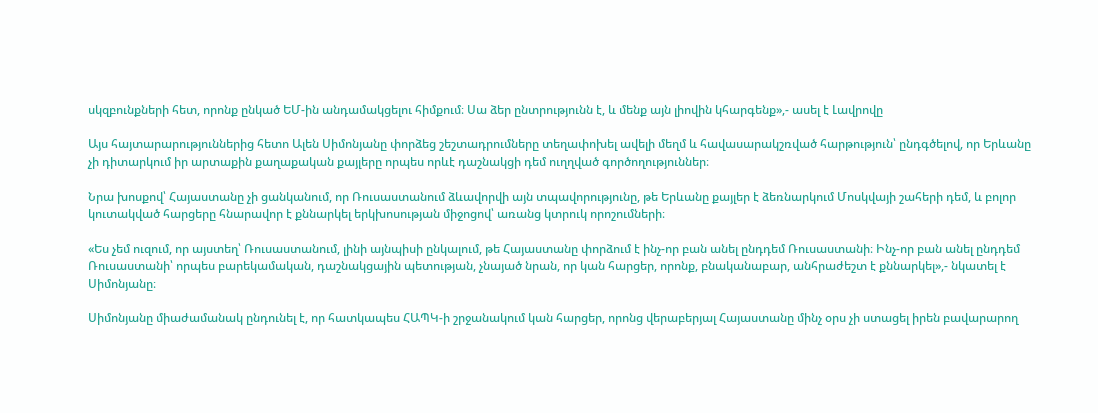սկզբունքների հետ, որոնք ընկած ԵՄ-ին անդամակցելու հիմքում։ Սա ձեր ընտրությունն է, և մենք այն լիովին կհարգենք»,- ասել է Լավրովը

Այս հայտարարություններից հետո Ալեն Սիմոնյանը փորձեց շեշտադրումները տեղափոխել ավելի մեղմ և հավասարակշռված հարթություն՝ ընդգծելով, որ Երևանը չի դիտարկում իր արտաքին քաղաքական քայլերը որպես որևէ դաշնակցի դեմ ուղղված գործողություններ։

Նրա խոսքով՝ Հայաստանը չի ցանկանում, որ Ռուսաստանում ձևավորվի այն տպավորությունը, թե Երևանը քայլեր է ձեռնարկում Մոսկվայի շահերի դեմ, և բոլոր կուտակված հարցերը հնարավոր է քննարկել երկխոսության միջոցով՝ առանց կտրուկ որոշումների։

«Ես չեմ ուզում, որ այստեղ՝ Ռուսաստանում, լինի այնպիսի ընկալում, թե Հայաստանը փորձում է ինչ-որ բան անել ընդդեմ Ռուսաստանի։ Ինչ-որ բան անել ընդդեմ Ռուսաստանի՝ որպես բարեկամական, դաշնակցային պետության, չնայած նրան, որ կան հարցեր, որոնք, բնականաբար, անհրաժեշտ է քննարկել»,- նկատել է Սիմոնյանը։

Սիմոնյանը միաժամանակ ընդունել է, որ հատկապես ՀԱՊԿ-ի շրջանակում կան հարցեր, որոնց վերաբերյալ Հայաստանը մինչ օրս չի ստացել իրեն բավարարող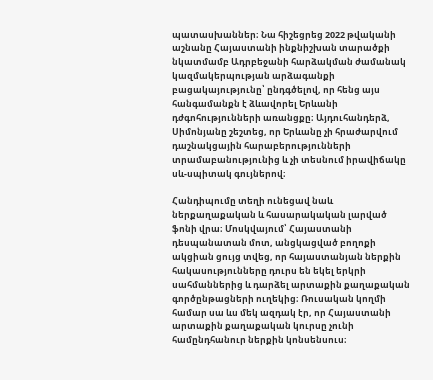պատասխաններ։ Նա հիշեցրեց 2022 թվականի աշնանը Հայաստանի ինքնիշխան տարածքի նկատմամբ Ադրբեջանի հարձակման ժամանակ կազմակերպության արձագանքի բացակայությունը՝ ընդգծելով, որ հենց այս հանգամանքն է ձևավորել Երևանի դժգոհությունների առանցքը։ Այդուհանդերձ, Սիմոնյանը շեշտեց, որ Երևանը չի հրաժարվում դաշնակցային հարաբերությունների տրամաբանությունից և չի տեսնում իրավիճակը սև-սպիտակ գույներով։

Հանդիպումը տեղի ունեցավ նաև ներքաղաքական և հասարակական լարված ֆոնի վրա։ Մոսկվայում՝ Հայաստանի դեսպանատան մոտ, անցկացված բողոքի ակցիան ցույց տվեց, որ հայաստանյան ներքին հակասությունները դուրս են եկել երկրի սահմաններից և դարձել արտաքին քաղաքական գործընթացների ուղեկից։ Ռուսական կողմի համար սա ևս մեկ ազդակ էր, որ Հայաստանի արտաքին քաղաքական կուրսը չունի համընդհանուր ներքին կոնսենսուս։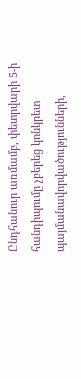Ընդհանուր առմամբ, փետրվարի 5-ի հանդիպումը չբերեց կոնկրետ պայմանավորվածությունների,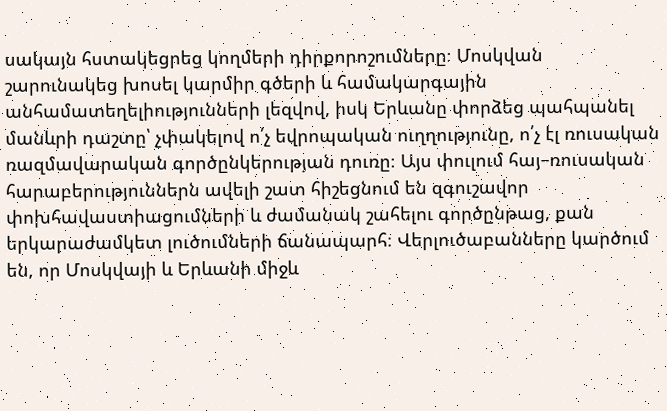սակայն հստակեցրեց կողմերի դիրքորոշումները։ Մոսկվան շարունակեց խոսել կարմիր գծերի և համակարգային անհամատեղելիությունների լեզվով, իսկ Երևանը փորձեց պահպանել մանևրի դաշտը՝ չփակելով ո՛չ եվրոպական ուղղությունը, ո՛չ էլ ռուսական ռազմավարական գործընկերության դուռը։ Այս փուլում հայ–ռուսական հարաբերություններն ավելի շատ հիշեցնում են զգուշավոր փոխհավաստիացումների և ժամանակ շահելու գործընթաց, քան երկարաժամկետ լուծումների ճանապարհ։ Վերլուծաբանները կարծում են, որ Մոսկվայի և Երևանի միջև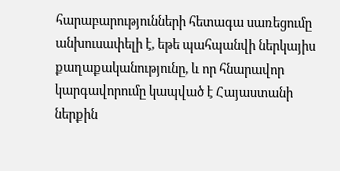հարաբարությունների հետագա սառեցումը անխուսափելի է, եթե պահպանվի ներկայիս քաղաքականությունը, և որ հնարավոր կարգավորումը կապված է Հայաստանի ներքին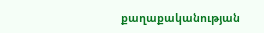քաղաքականության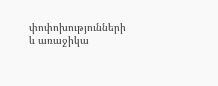փոփոխությունների և առաջիկա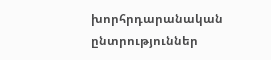խորհրդարանական ընտրություններ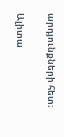արդյունքների հետ։

Ալիտա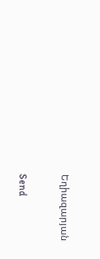Եղիազարյան

Send